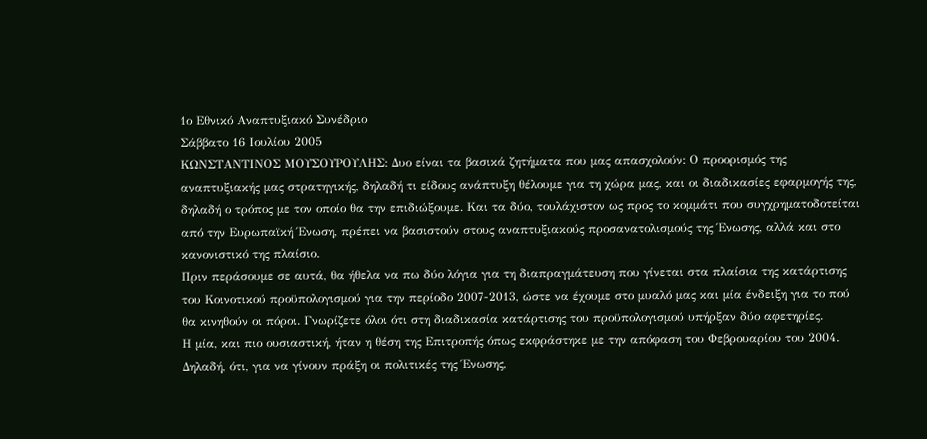1ο Εθνικό Αναπτυξιακό Συνέδριο
Σάββατο 16 Ιουλίου 2005
ΚΩΝΣΤΑΝΤΙΝΟΣ ΜΟΥΣΟΥΡΟΥΛΗΣ: Δυο είναι τα βασικά ζητήματα που μας απασχολούν: Ο προορισμός της αναπτυξιακής μας στρατηγικής, δηλαδή τι είδους ανάπτυξη θέλουμε για τη χώρα μας, και οι διαδικασίες εφαρμογής της, δηλαδή ο τρόπος με τον οποίο θα την επιδιώξουμε. Και τα δύο, τουλάχιστον ως προς το κομμάτι που συγχρηματοδοτείται από την Ευρωπαϊκή Ένωση, πρέπει να βασιστούν στους αναπτυξιακούς προσανατολισμούς της Ένωσης, αλλά και στο κανονιστικό της πλαίσιο.
Πριν περάσουμε σε αυτά, θα ήθελα να πω δύο λόγια για τη διαπραγμάτευση που γίνεται στα πλαίσια της κατάρτισης του Κοινοτικού προϋπολογισμού για την περίοδο 2007-2013, ώστε να έχουμε στο μυαλό μας και μία ένδειξη για το πού θα κινηθούν οι πόροι. Γνωρίζετε όλοι ότι στη διαδικασία κατάρτισης του προϋπολογισμού υπήρξαν δύο αφετηρίες.
Η μία, και πιο ουσιαστική, ήταν η θέση της Επιτροπής όπως εκφράστηκε με την απόφαση του Φεβρουαρίου του 2004. Δηλαδή, ότι, για να γίνουν πράξη οι πολιτικές της Ένωσης,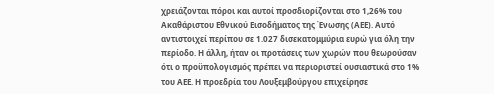χρειάζονται πόροι και αυτοί προσδιορίζονται στο 1,26% του Ακαθάριστου Εθνικού Εισοδήματος της Ένωσης (ΑΕΕ). Αυτό αντιστοιχεί περίπου σε 1.027 δισεκατομμύρια ευρώ για όλη την περίοδο. Η άλλη, ήταν οι προτάσεις των χωρών που θεωρούσαν ότι ο προϋπολογισμός πρέπει να περιοριστεί ουσιαστικά στο 1% του ΑΕΕ. Η προεδρία του Λουξεμβούργου επιχείρησε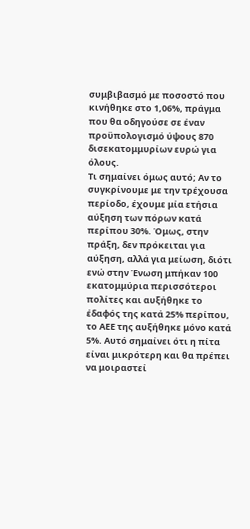συμβιβασμό με ποσοστό που κινήθηκε στο 1,06%, πράγμα που θα οδηγούσε σε έναν προϋπολογισμό ύψους 870 δισεκατομμυρίων ευρώ για όλους.
Τι σημαίνει όμως αυτό; Αν το συγκρίνουμε με την τρέχουσα περίοδο, έχουμε μία ετήσια αύξηση των πόρων κατά περίπου 30%. Όμως, στην πράξη, δεν πρόκειται για αύξηση, αλλά για μείωση, διότι ενώ στην Ένωση μπήκαν 100 εκατομμύρια περισσότεροι πολίτες και αυξήθηκε το έδαφός της κατά 25% περίπου, το ΑΕΕ της αυξήθηκε μόνο κατά 5%. Αυτό σημαίνει ότι η πίτα είναι μικρότερη και θα πρέπει να μοιραστεί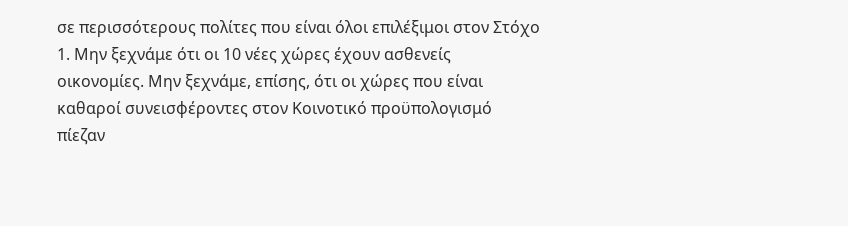σε περισσότερους πολίτες που είναι όλοι επιλέξιμοι στον Στόχο 1. Μην ξεχνάμε ότι οι 10 νέες χώρες έχουν ασθενείς οικονομίες. Μην ξεχνάμε, επίσης, ότι οι χώρες που είναι καθαροί συνεισφέροντες στον Κοινοτικό προϋπολογισμό πίεζαν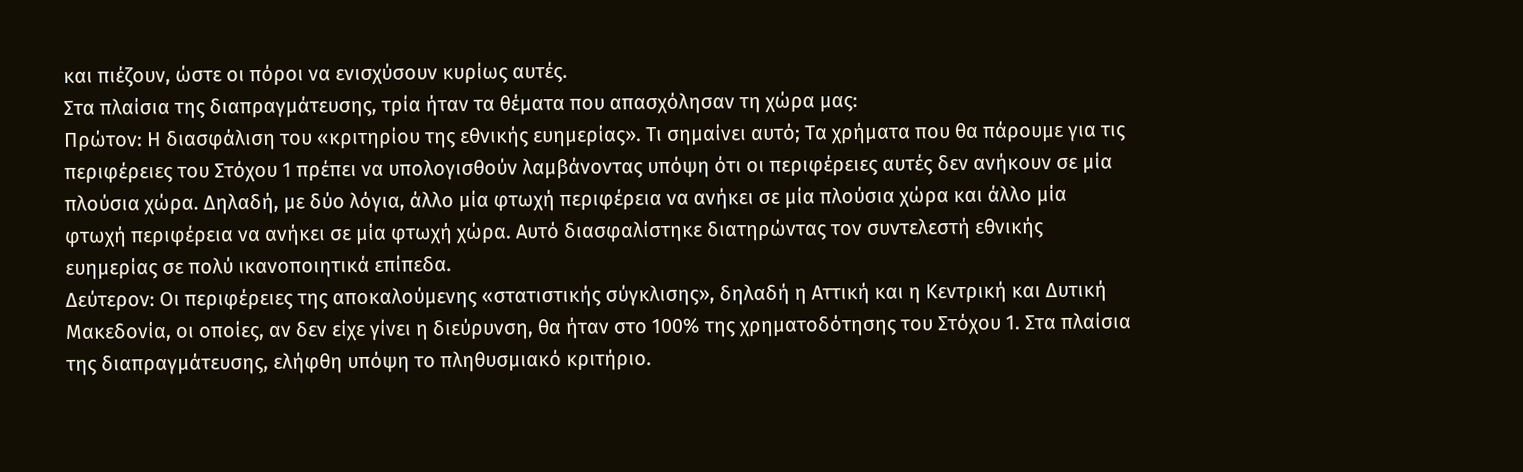και πιέζουν, ώστε οι πόροι να ενισχύσουν κυρίως αυτές.
Στα πλαίσια της διαπραγμάτευσης, τρία ήταν τα θέματα που απασχόλησαν τη χώρα μας:
Πρώτον: Η διασφάλιση του «κριτηρίου της εθνικής ευημερίας». Τι σημαίνει αυτό; Τα χρήματα που θα πάρουμε για τις περιφέρειες του Στόχου 1 πρέπει να υπολογισθούν λαμβάνοντας υπόψη ότι οι περιφέρειες αυτές δεν ανήκουν σε μία πλούσια χώρα. Δηλαδή, με δύο λόγια, άλλο μία φτωχή περιφέρεια να ανήκει σε μία πλούσια χώρα και άλλο μία φτωχή περιφέρεια να ανήκει σε μία φτωχή χώρα. Αυτό διασφαλίστηκε διατηρώντας τον συντελεστή εθνικής ευημερίας σε πολύ ικανοποιητικά επίπεδα.
Δεύτερον: Οι περιφέρειες της αποκαλούμενης «στατιστικής σύγκλισης», δηλαδή η Αττική και η Κεντρική και Δυτική Μακεδονία, οι οποίες, αν δεν είχε γίνει η διεύρυνση, θα ήταν στο 100% της χρηματοδότησης του Στόχου 1. Στα πλαίσια της διαπραγμάτευσης, ελήφθη υπόψη το πληθυσμιακό κριτήριο.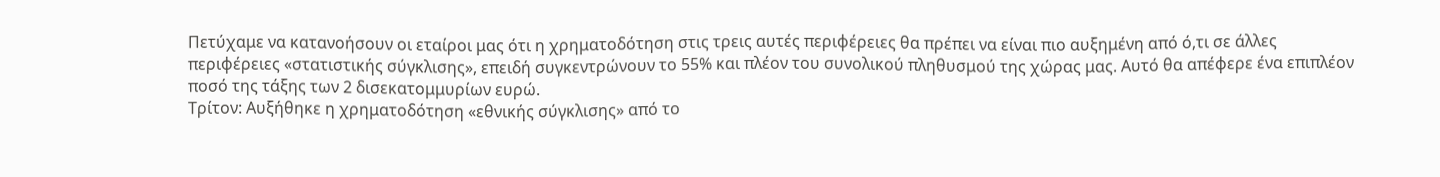Πετύχαμε να κατανοήσουν οι εταίροι μας ότι η χρηματοδότηση στις τρεις αυτές περιφέρειες θα πρέπει να είναι πιο αυξημένη από ό,τι σε άλλες περιφέρειες «στατιστικής σύγκλισης», επειδή συγκεντρώνουν το 55% και πλέον του συνολικού πληθυσμού της χώρας μας. Αυτό θα απέφερε ένα επιπλέον ποσό της τάξης των 2 δισεκατομμυρίων ευρώ.
Τρίτον: Αυξήθηκε η χρηματοδότηση «εθνικής σύγκλισης» από το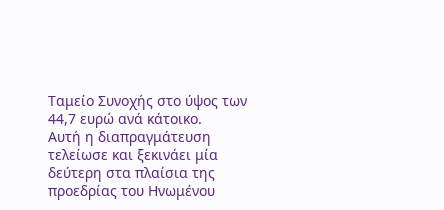Ταμείο Συνοχής στο ύψος των 44,7 ευρώ ανά κάτοικο.
Αυτή η διαπραγμάτευση τελείωσε και ξεκινάει μία δεύτερη στα πλαίσια της προεδρίας του Ηνωμένου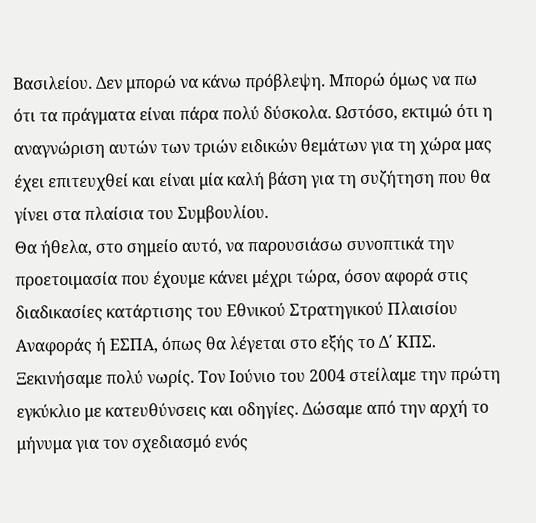Βασιλείου. Δεν μπορώ να κάνω πρόβλεψη. Μπορώ όμως να πω ότι τα πράγματα είναι πάρα πολύ δύσκολα. Ωστόσο, εκτιμώ ότι η αναγνώριση αυτών των τριών ειδικών θεμάτων για τη χώρα μας έχει επιτευχθεί και είναι μία καλή βάση για τη συζήτηση που θα γίνει στα πλαίσια του Συμβουλίου.
Θα ήθελα, στο σημείο αυτό, να παρουσιάσω συνοπτικά την προετοιμασία που έχουμε κάνει μέχρι τώρα, όσον αφορά στις διαδικασίες κατάρτισης του Εθνικού Στρατηγικού Πλαισίου Αναφοράς ή ΕΣΠΑ, όπως θα λέγεται στο εξής το Δ΄ ΚΠΣ.
Ξεκινήσαμε πολύ νωρίς. Τον Ιούνιο του 2004 στείλαμε την πρώτη εγκύκλιο με κατευθύνσεις και οδηγίες. Δώσαμε από την αρχή το μήνυμα για τον σχεδιασμό ενός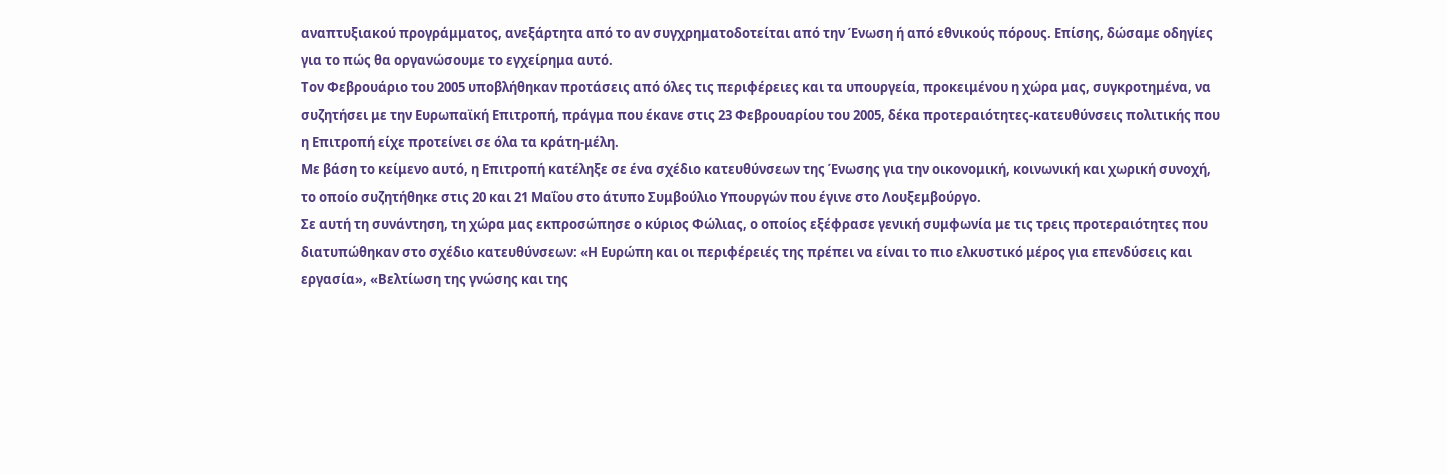αναπτυξιακού προγράμματος, ανεξάρτητα από το αν συγχρηματοδοτείται από την Ένωση ή από εθνικούς πόρους. Επίσης, δώσαμε οδηγίες για το πώς θα οργανώσουμε το εγχείρημα αυτό.
Τον Φεβρουάριο του 2005 υποβλήθηκαν προτάσεις από όλες τις περιφέρειες και τα υπουργεία, προκειμένου η χώρα μας, συγκροτημένα, να συζητήσει με την Ευρωπαϊκή Επιτροπή, πράγμα που έκανε στις 23 Φεβρουαρίου του 2005, δέκα προτεραιότητες-κατευθύνσεις πολιτικής που η Επιτροπή είχε προτείνει σε όλα τα κράτη-μέλη.
Με βάση το κείμενο αυτό, η Επιτροπή κατέληξε σε ένα σχέδιο κατευθύνσεων της Ένωσης για την οικονομική, κοινωνική και χωρική συνοχή, το οποίο συζητήθηκε στις 20 και 21 Μαΐου στο άτυπο Συμβούλιο Υπουργών που έγινε στο Λουξεμβούργο.
Σε αυτή τη συνάντηση, τη χώρα μας εκπροσώπησε ο κύριος Φώλιας, ο οποίος εξέφρασε γενική συμφωνία με τις τρεις προτεραιότητες που διατυπώθηκαν στο σχέδιο κατευθύνσεων: «Η Ευρώπη και οι περιφέρειές της πρέπει να είναι το πιο ελκυστικό μέρος για επενδύσεις και εργασία», «Βελτίωση της γνώσης και της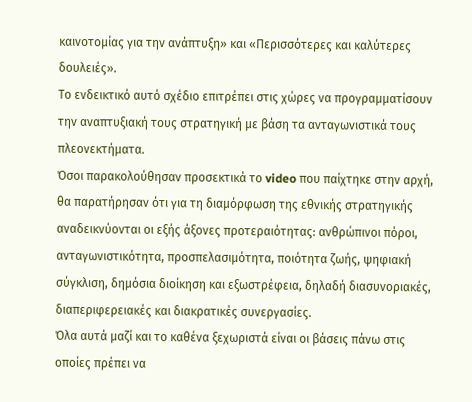καινοτομίας για την ανάπτυξη» και «Περισσότερες και καλύτερες δουλειές».
Το ενδεικτικό αυτό σχέδιο επιτρέπει στις χώρες να προγραμματίσουν την αναπτυξιακή τους στρατηγική με βάση τα ανταγωνιστικά τους πλεονεκτήματα.
Όσοι παρακολούθησαν προσεκτικά το video που παίχτηκε στην αρχή, θα παρατήρησαν ότι για τη διαμόρφωση της εθνικής στρατηγικής αναδεικνύονται οι εξής άξονες προτεραιότητας: ανθρώπινοι πόροι, ανταγωνιστικότητα, προσπελασιμότητα, ποιότητα ζωής, ψηφιακή σύγκλιση, δημόσια διοίκηση και εξωστρέφεια, δηλαδή διασυνοριακές, διαπεριφερειακές και διακρατικές συνεργασίες.
Όλα αυτά μαζί και το καθένα ξεχωριστά είναι οι βάσεις πάνω στις οποίες πρέπει να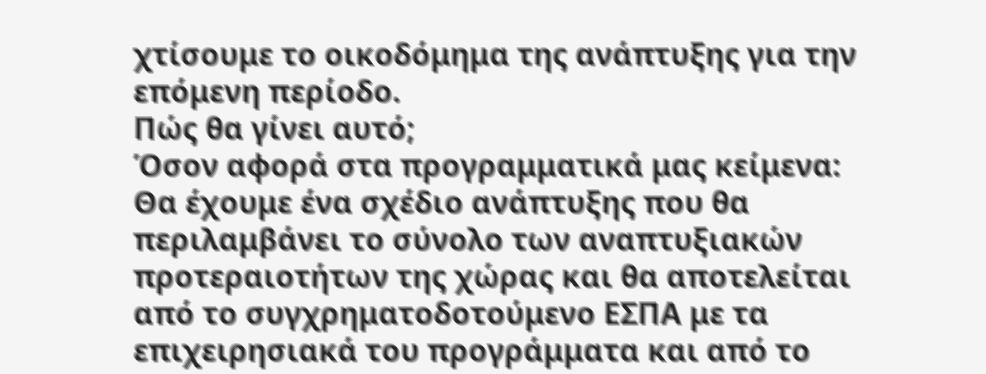χτίσουμε το οικοδόμημα της ανάπτυξης για την επόμενη περίοδο.
Πώς θα γίνει αυτό;
Όσον αφορά στα προγραμματικά μας κείμενα: Θα έχουμε ένα σχέδιο ανάπτυξης που θα περιλαμβάνει το σύνολο των αναπτυξιακών προτεραιοτήτων της χώρας και θα αποτελείται από το συγχρηματοδοτούμενο ΕΣΠΑ με τα επιχειρησιακά του προγράμματα και από το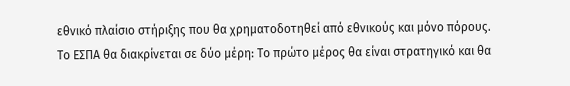εθνικό πλαίσιο στήριξης που θα χρηματοδοτηθεί από εθνικούς και μόνο πόρους.
Το ΕΣΠΑ θα διακρίνεται σε δύο μέρη: Το πρώτο μέρος θα είναι στρατηγικό και θα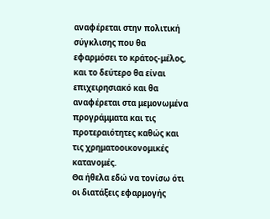αναφέρεται στην πολιτική σύγκλισης που θα εφαρμόσει το κράτος-μέλος, και το δεύτερο θα είναι επιχειρησιακό και θα αναφέρεται στα μεμονωμένα προγράμματα και τις προτεραιότητες καθώς και τις χρηματοοικονομικές κατανομές.
Θα ήθελα εδώ να τονίσω ότι οι διατάξεις εφαρμογής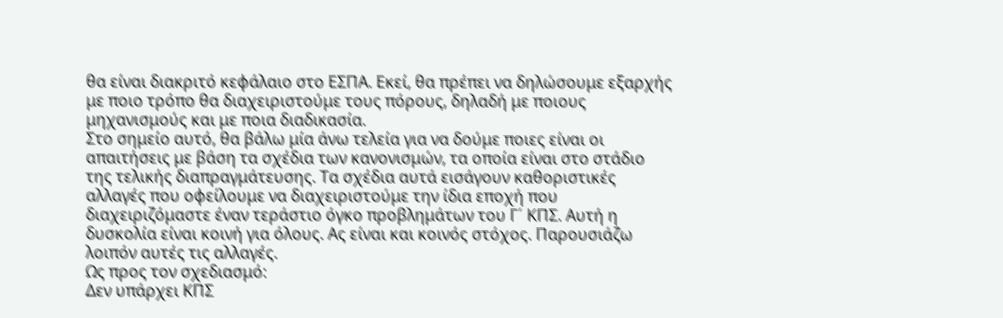θα είναι διακριτό κεφάλαιο στο ΕΣΠΑ. Εκεί, θα πρέπει να δηλώσουμε εξαρχής με ποιο τρόπο θα διαχειριστούμε τους πόρους, δηλαδή με ποιους μηχανισμούς και με ποια διαδικασία.
Στο σημείο αυτό, θα βάλω μία άνω τελεία για να δούμε ποιες είναι οι απαιτήσεις με βάση τα σχέδια των κανονισμών, τα οποία είναι στο στάδιο της τελικής διαπραγμάτευσης. Τα σχέδια αυτά εισάγουν καθοριστικές αλλαγές που οφείλουμε να διαχειριστούμε την ίδια εποχή που διαχειριζόμαστε έναν τεράστιο όγκο προβλημάτων του Γ´ ΚΠΣ. Αυτή η δυσκολία είναι κοινή για όλους. Ας είναι και κοινός στόχος. Παρουσιάζω λοιπόν αυτές τις αλλαγές.
Ως προς τον σχεδιασμό:
Δεν υπάρχει ΚΠΣ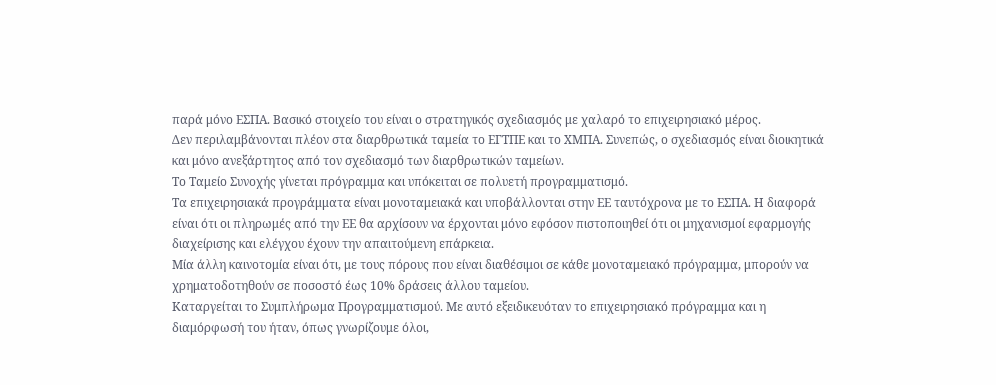παρά μόνο ΕΣΠΑ. Βασικό στοιχείο του είναι ο στρατηγικός σχεδιασμός με χαλαρό το επιχειρησιακό μέρος.
Δεν περιλαμβάνονται πλέον στα διαρθρωτικά ταμεία το ΕΓΤΠΕ και το ΧΜΠΑ. Συνεπώς, ο σχεδιασμός είναι διοικητικά και μόνο ανεξάρτητος από τον σχεδιασμό των διαρθρωτικών ταμείων.
Το Ταμείο Συνοχής γίνεται πρόγραμμα και υπόκειται σε πολυετή προγραμματισμό.
Τα επιχειρησιακά προγράμματα είναι μονοταμειακά και υποβάλλονται στην ΕΕ ταυτόχρονα με το ΕΣΠΑ. Η διαφορά είναι ότι οι πληρωμές από την ΕΕ θα αρχίσουν να έρχονται μόνο εφόσον πιστοποιηθεί ότι οι μηχανισμοί εφαρμογής διαχείρισης και ελέγχου έχουν την απαιτούμενη επάρκεια.
Μία άλλη καινοτομία είναι ότι, με τους πόρους που είναι διαθέσιμοι σε κάθε μονοταμειακό πρόγραμμα, μπορούν να χρηματοδοτηθούν σε ποσοστό έως 10% δράσεις άλλου ταμείου.
Καταργείται το Συμπλήρωμα Προγραμματισμού. Με αυτό εξειδικευόταν το επιχειρησιακό πρόγραμμα και η διαμόρφωσή του ήταν, όπως γνωρίζουμε όλοι,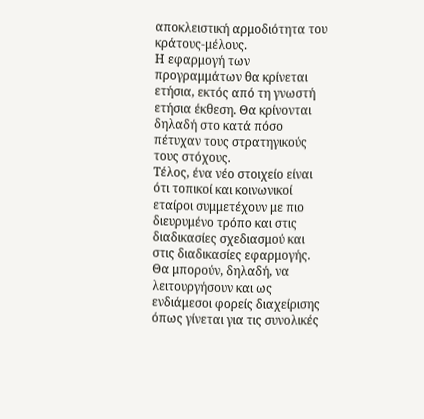αποκλειστική αρμοδιότητα του κράτους-μέλους.
Η εφαρμογή των προγραμμάτων θα κρίνεται ετήσια, εκτός από τη γνωστή ετήσια έκθεση. Θα κρίνονται δηλαδή στο κατά πόσο πέτυχαν τους στρατηγικούς τους στόχους.
Τέλος, ένα νέο στοιχείο είναι ότι τοπικοί και κοινωνικοί εταίροι συμμετέχουν με πιο διευρυμένο τρόπο και στις διαδικασίες σχεδιασμού και στις διαδικασίες εφαρμογής. Θα μπορούν, δηλαδή, να λειτουργήσουν και ως ενδιάμεσοι φορείς διαχείρισης όπως γίνεται για τις συνολικές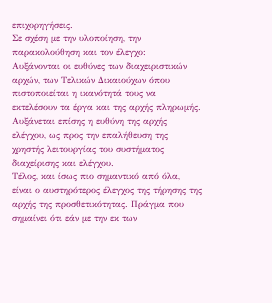επιχορηγήσεις.
Σε σχέση με την υλοποίηση, την παρακολούθηση και τον έλεγχο:
Αυξάνονται οι ευθύνες των διαχειριστικών αρχών, των Τελικών Δικαιούχων όπου πιστοποιείται η ικανότητά τους να εκτελέσουν τα έργα και της αρχής πληρωμής.
Αυξάνεται επίσης η ευθύνη της αρχής ελέγχου, ως προς την επαλήθευση της χρηστής λειτουργίας του συστήματος διαχείρισης και ελέγχου.
Τέλος, και ίσως πιο σημαντικό από όλα, είναι ο αυστηρότερος έλεγχος της τήρησης της αρχής της προσθετικότητας. Πράγμα που σημαίνει ότι εάν με την εκ των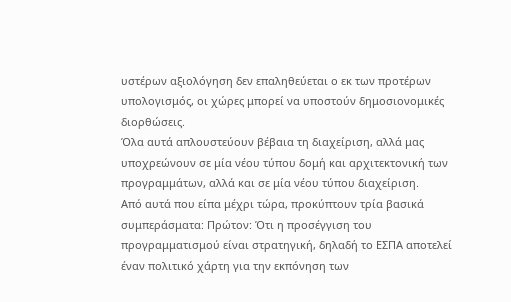υστέρων αξιολόγηση δεν επαληθεύεται ο εκ των προτέρων υπολογισμός, οι χώρες μπορεί να υποστούν δημοσιονομικές διορθώσεις.
Όλα αυτά απλουστεύουν βέβαια τη διαχείριση, αλλά μας υποχρεώνουν σε μία νέου τύπου δομή και αρχιτεκτονική των προγραμμάτων, αλλά και σε μία νέου τύπου διαχείριση.
Από αυτά που είπα μέχρι τώρα, προκύπτουν τρία βασικά συμπεράσματα: Πρώτον: Ότι η προσέγγιση του προγραμματισμού είναι στρατηγική, δηλαδή το ΕΣΠΑ αποτελεί έναν πολιτικό χάρτη για την εκπόνηση των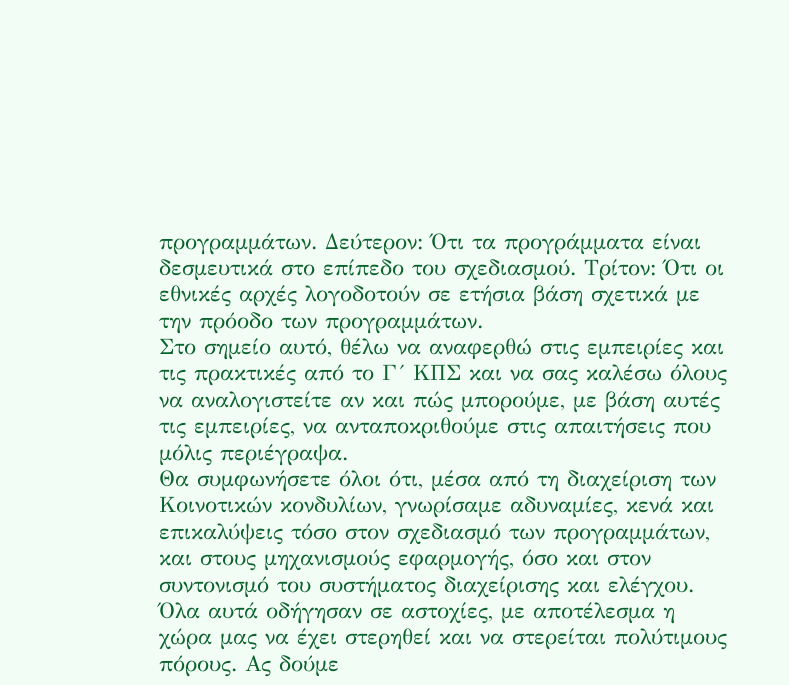προγραμμάτων. Δεύτερον: Ότι τα προγράμματα είναι δεσμευτικά στο επίπεδο του σχεδιασμού. Τρίτον: Ότι οι εθνικές αρχές λογοδοτούν σε ετήσια βάση σχετικά με την πρόοδο των προγραμμάτων.
Στο σημείο αυτό, θέλω να αναφερθώ στις εμπειρίες και τις πρακτικές από το Γ´ ΚΠΣ και να σας καλέσω όλους να αναλογιστείτε αν και πώς μπορούμε, με βάση αυτές τις εμπειρίες, να ανταποκριθούμε στις απαιτήσεις που μόλις περιέγραψα.
Θα συμφωνήσετε όλοι ότι, μέσα από τη διαχείριση των Κοινοτικών κονδυλίων, γνωρίσαμε αδυναμίες, κενά και επικαλύψεις τόσο στον σχεδιασμό των προγραμμάτων, και στους μηχανισμούς εφαρμογής, όσο και στον συντονισμό του συστήματος διαχείρισης και ελέγχου.
Όλα αυτά οδήγησαν σε αστοχίες, με αποτέλεσμα η χώρα μας να έχει στερηθεί και να στερείται πολύτιμους πόρους. Ας δούμε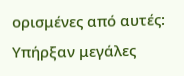ορισμένες από αυτές:
Υπήρξαν μεγάλες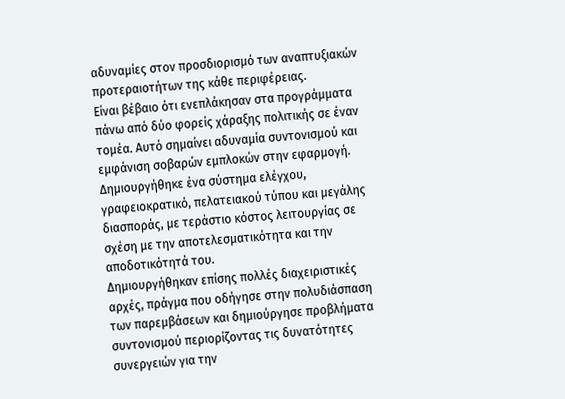αδυναμίες στον προσδιορισμό των αναπτυξιακών προτεραιοτήτων της κάθε περιφέρειας.
Είναι βέβαιο ότι ενεπλάκησαν στα προγράμματα πάνω από δύο φορείς χάραξης πολιτικής σε έναν τομέα. Αυτό σημαίνει αδυναμία συντονισμού και εμφάνιση σοβαρών εμπλοκών στην εφαρμογή.
Δημιουργήθηκε ένα σύστημα ελέγχου, γραφειοκρατικό, πελατειακού τύπου και μεγάλης διασποράς, με τεράστιο κόστος λειτουργίας σε σχέση με την αποτελεσματικότητα και την αποδοτικότητά του.
Δημιουργήθηκαν επίσης πολλές διαχειριστικές αρχές, πράγμα που οδήγησε στην πολυδιάσπαση των παρεμβάσεων και δημιούργησε προβλήματα συντονισμού περιορίζοντας τις δυνατότητες συνεργειών για την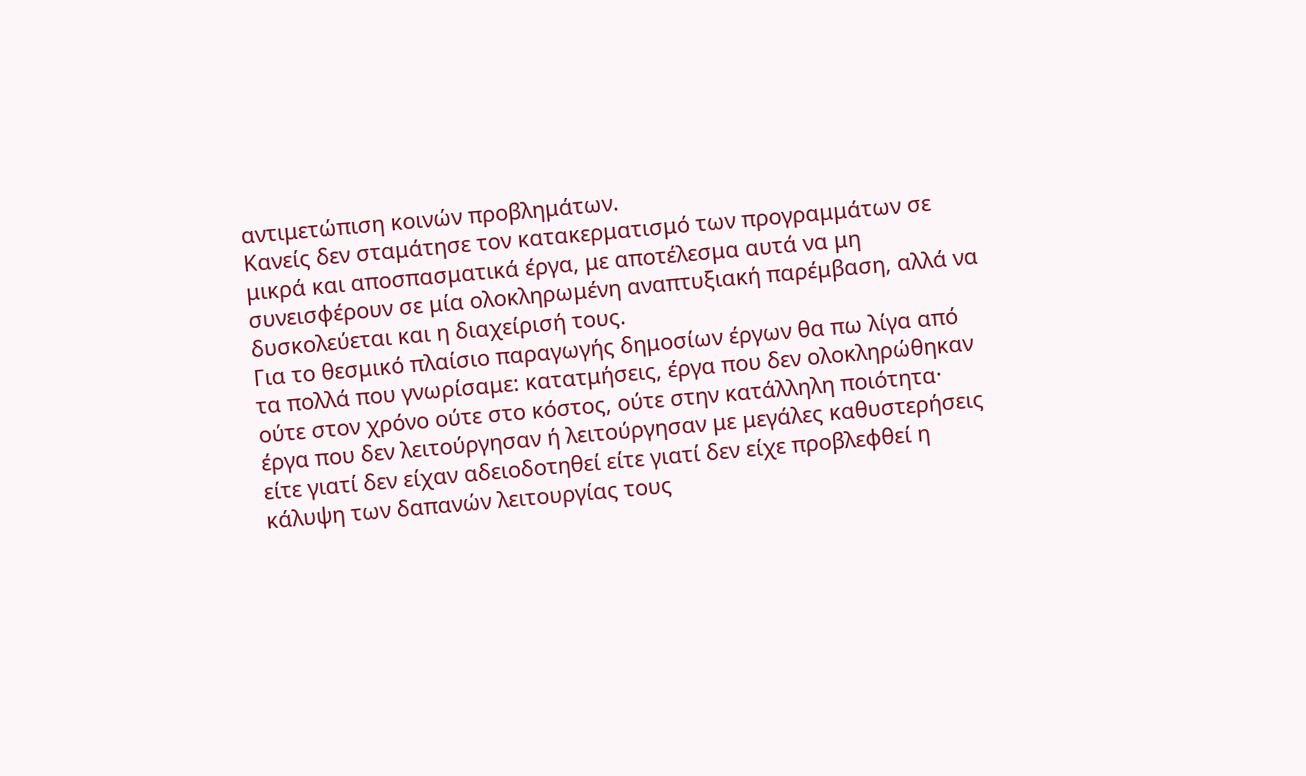αντιμετώπιση κοινών προβλημάτων.
Κανείς δεν σταμάτησε τον κατακερματισμό των προγραμμάτων σε μικρά και αποσπασματικά έργα, με αποτέλεσμα αυτά να μη συνεισφέρουν σε μία ολοκληρωμένη αναπτυξιακή παρέμβαση, αλλά να δυσκολεύεται και η διαχείρισή τους.
Για το θεσμικό πλαίσιο παραγωγής δημοσίων έργων θα πω λίγα από τα πολλά που γνωρίσαμε: κατατμήσεις, έργα που δεν ολοκληρώθηκαν ούτε στον χρόνο ούτε στο κόστος, ούτε στην κατάλληλη ποιότητα· έργα που δεν λειτούργησαν ή λειτούργησαν με μεγάλες καθυστερήσεις είτε γιατί δεν είχαν αδειοδοτηθεί είτε γιατί δεν είχε προβλεφθεί η κάλυψη των δαπανών λειτουργίας τους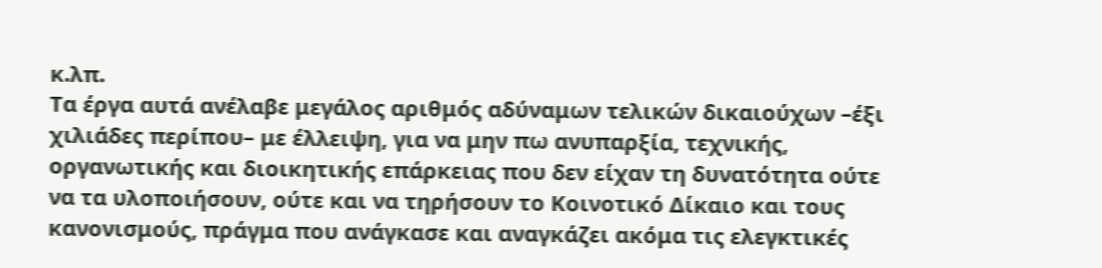κ.λπ.
Τα έργα αυτά ανέλαβε μεγάλος αριθμός αδύναμων τελικών δικαιούχων –έξι χιλιάδες περίπου– με έλλειψη, για να μην πω ανυπαρξία, τεχνικής, οργανωτικής και διοικητικής επάρκειας που δεν είχαν τη δυνατότητα ούτε να τα υλοποιήσουν, ούτε και να τηρήσουν το Κοινοτικό Δίκαιο και τους κανονισμούς, πράγμα που ανάγκασε και αναγκάζει ακόμα τις ελεγκτικές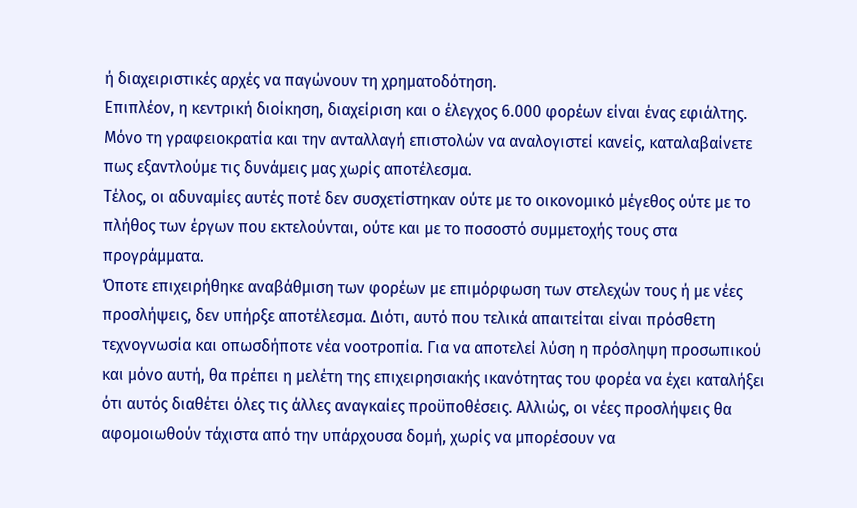ή διαχειριστικές αρχές να παγώνουν τη χρηματοδότηση.
Επιπλέον, η κεντρική διοίκηση, διαχείριση και ο έλεγχος 6.000 φορέων είναι ένας εφιάλτης. Μόνο τη γραφειοκρατία και την ανταλλαγή επιστολών να αναλογιστεί κανείς, καταλαβαίνετε πως εξαντλούμε τις δυνάμεις μας χωρίς αποτέλεσμα.
Τέλος, οι αδυναμίες αυτές ποτέ δεν συσχετίστηκαν ούτε με το οικονομικό μέγεθος ούτε με το πλήθος των έργων που εκτελούνται, ούτε και με το ποσοστό συμμετοχής τους στα προγράμματα.
Όποτε επιχειρήθηκε αναβάθμιση των φορέων με επιμόρφωση των στελεχών τους ή με νέες προσλήψεις, δεν υπήρξε αποτέλεσμα. Διότι, αυτό που τελικά απαιτείται είναι πρόσθετη τεχνογνωσία και οπωσδήποτε νέα νοοτροπία. Για να αποτελεί λύση η πρόσληψη προσωπικού και μόνο αυτή, θα πρέπει η μελέτη της επιχειρησιακής ικανότητας του φορέα να έχει καταλήξει ότι αυτός διαθέτει όλες τις άλλες αναγκαίες προϋποθέσεις. Αλλιώς, οι νέες προσλήψεις θα αφομοιωθούν τάχιστα από την υπάρχουσα δομή, χωρίς να μπορέσουν να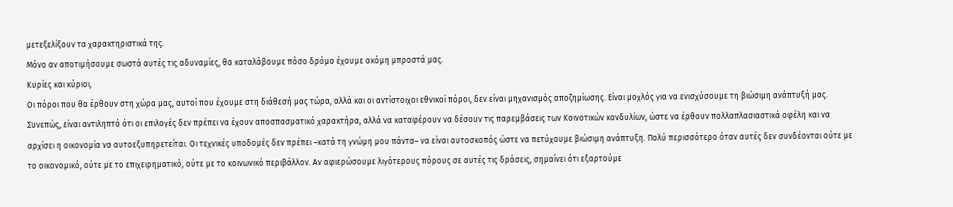μετεξελίξουν τα χαρακτηριστικά της.
Μόνο αν αποτιμήσουμε σωστά αυτές τις αδυναμίες, θα καταλάβουμε πόσο δρόμο έχουμε ακόμη μπροστά μας.
Κυρίες και κύριοι,
Οι πόροι που θα έρθουν στη χώρα μας, αυτοί που έχουμε στη διάθεσή μας τώρα, αλλά και οι αντίστοιχοι εθνικοί πόροι, δεν είναι μηχανισμός αποζημίωσης. Είναι μοχλός για να ενισχύσουμε τη βιώσιμη ανάπτυξή μας. Συνεπώς, είναι αντιληπτό ότι οι επιλογές δεν πρέπει να έχουν αποσπασματικό χαρακτήρα, αλλά να καταφέρουν να δέσουν τις παρεμβάσεις των Κοινοτικών κονδυλίων, ώστε να έρθουν πολλαπλασιαστικά οφέλη και να αρχίσει η οικονομία να αυτοεξυπηρετείται. Οι τεχνικές υποδομές δεν πρέπει –κατά τη γνώμη μου πάντα– να είναι αυτοσκοπός ώστε να πετύχουμε βιώσιμη ανάπτυξη. Πολύ περισσότερο όταν αυτές δεν συνδέονται ούτε με το οικονομικό, ούτε με το επιχειρηματικό, ούτε με το κοινωνικό περιβάλλον. Αν αφιερώσουμε λιγότερους πόρους σε αυτές τις δράσεις, σημαίνει ότι εξαρτούμε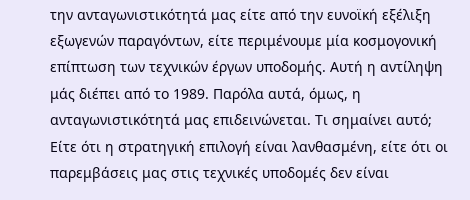την ανταγωνιστικότητά μας είτε από την ευνοϊκή εξέλιξη εξωγενών παραγόντων, είτε περιμένουμε μία κοσμογονική επίπτωση των τεχνικών έργων υποδομής. Αυτή η αντίληψη μάς διέπει από το 1989. Παρόλα αυτά, όμως, η ανταγωνιστικότητά μας επιδεινώνεται. Τι σημαίνει αυτό; Είτε ότι η στρατηγική επιλογή είναι λανθασμένη, είτε ότι οι παρεμβάσεις μας στις τεχνικές υποδομές δεν είναι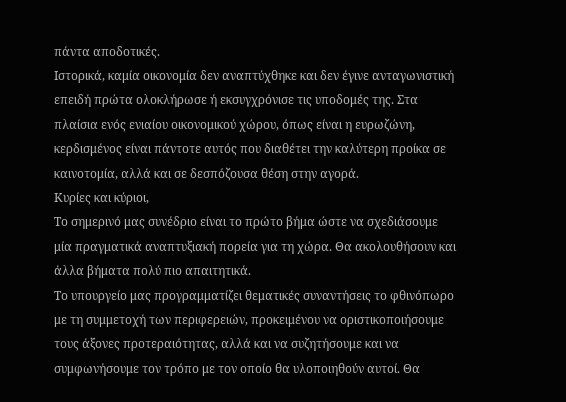πάντα αποδοτικές.
Ιστορικά, καμία οικονομία δεν αναπτύχθηκε και δεν έγινε ανταγωνιστική επειδή πρώτα ολοκλήρωσε ή εκσυγχρόνισε τις υποδομές της. Στα πλαίσια ενός ενιαίου οικονομικού χώρου, όπως είναι η ευρωζώνη, κερδισμένος είναι πάντοτε αυτός που διαθέτει την καλύτερη προίκα σε καινοτομία, αλλά και σε δεσπόζουσα θέση στην αγορά.
Κυρίες και κύριοι,
Το σημερινό μας συνέδριο είναι το πρώτο βήμα ώστε να σχεδιάσουμε μία πραγματικά αναπτυξιακή πορεία για τη χώρα. Θα ακολουθήσουν και άλλα βήματα πολύ πιο απαιτητικά.
Το υπουργείο μας προγραμματίζει θεματικές συναντήσεις το φθινόπωρο με τη συμμετοχή των περιφερειών, προκειμένου να οριστικοποιήσουμε τους άξονες προτεραιότητας, αλλά και να συζητήσουμε και να συμφωνήσουμε τον τρόπο με τον οποίο θα υλοποιηθούν αυτοί. Θα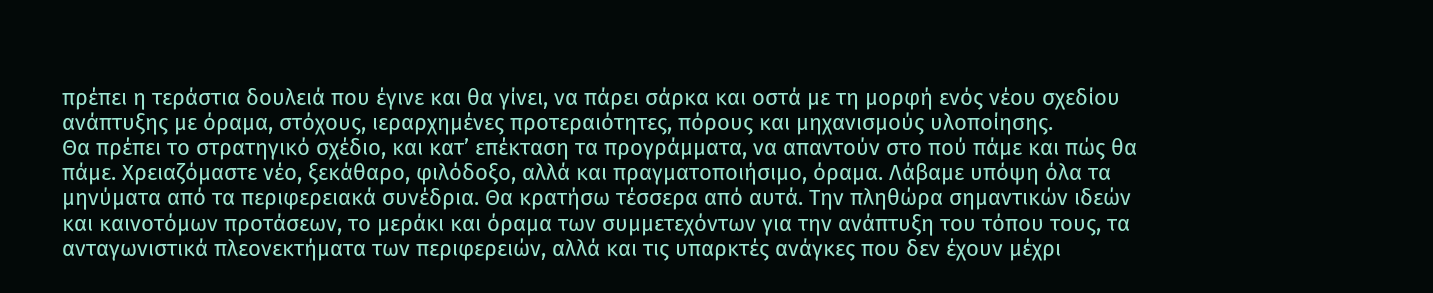πρέπει η τεράστια δουλειά που έγινε και θα γίνει, να πάρει σάρκα και οστά με τη μορφή ενός νέου σχεδίου ανάπτυξης με όραμα, στόχους, ιεραρχημένες προτεραιότητες, πόρους και μηχανισμούς υλοποίησης.
Θα πρέπει το στρατηγικό σχέδιο, και κατ’ επέκταση τα προγράμματα, να απαντούν στο πού πάμε και πώς θα πάμε. Χρειαζόμαστε νέο, ξεκάθαρο, φιλόδοξο, αλλά και πραγματοποιήσιμο, όραμα. Λάβαμε υπόψη όλα τα μηνύματα από τα περιφερειακά συνέδρια. Θα κρατήσω τέσσερα από αυτά. Την πληθώρα σημαντικών ιδεών και καινοτόμων προτάσεων, το μεράκι και όραμα των συμμετεχόντων για την ανάπτυξη του τόπου τους, τα ανταγωνιστικά πλεονεκτήματα των περιφερειών, αλλά και τις υπαρκτές ανάγκες που δεν έχουν μέχρι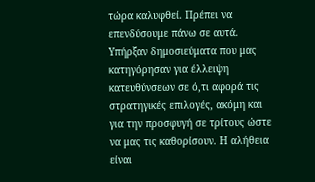τώρα καλυφθεί. Πρέπει να επενδύσουμε πάνω σε αυτά.
Υπήρξαν δημοσιεύματα που μας κατηγόρησαν για έλλειψη κατευθύνσεων σε ό,τι αφορά τις στρατηγικές επιλογές, ακόμη και για την προσφυγή σε τρίτους ώστε να μας τις καθορίσουν. Η αλήθεια είναι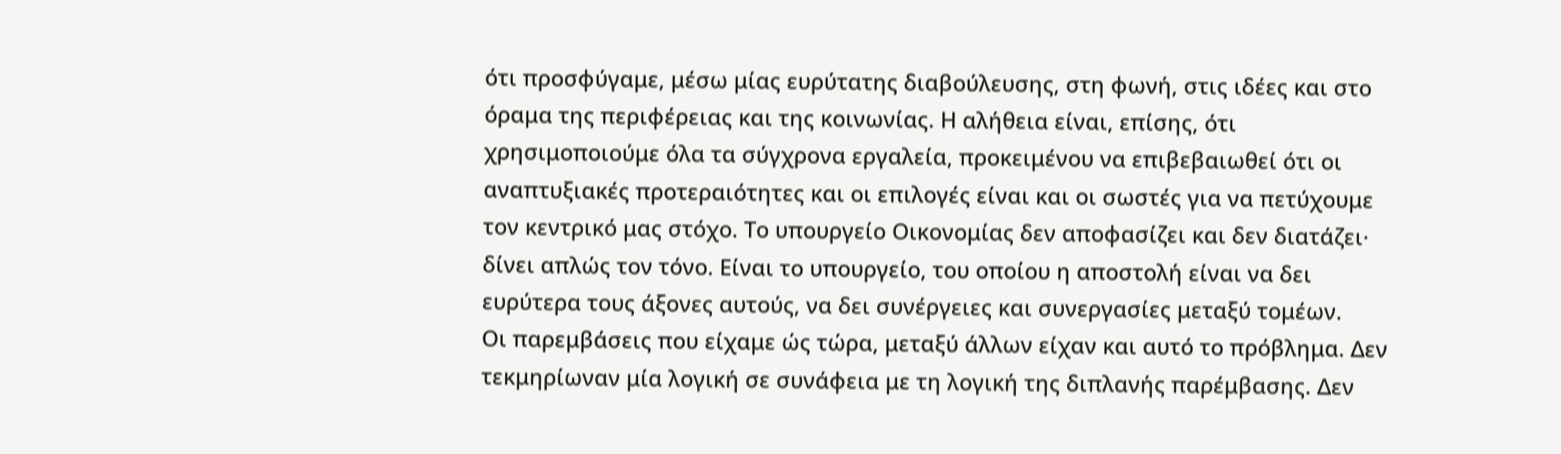ότι προσφύγαμε, μέσω μίας ευρύτατης διαβούλευσης, στη φωνή, στις ιδέες και στο όραμα της περιφέρειας και της κοινωνίας. Η αλήθεια είναι, επίσης, ότι χρησιμοποιούμε όλα τα σύγχρονα εργαλεία, προκειμένου να επιβεβαιωθεί ότι οι αναπτυξιακές προτεραιότητες και οι επιλογές είναι και οι σωστές για να πετύχουμε τον κεντρικό μας στόχο. Το υπουργείο Οικονομίας δεν αποφασίζει και δεν διατάζει· δίνει απλώς τον τόνο. Είναι το υπουργείο, του οποίου η αποστολή είναι να δει ευρύτερα τους άξονες αυτούς, να δει συνέργειες και συνεργασίες μεταξύ τομέων.
Οι παρεμβάσεις που είχαμε ώς τώρα, μεταξύ άλλων είχαν και αυτό το πρόβλημα. Δεν τεκμηρίωναν μία λογική σε συνάφεια με τη λογική της διπλανής παρέμβασης. Δεν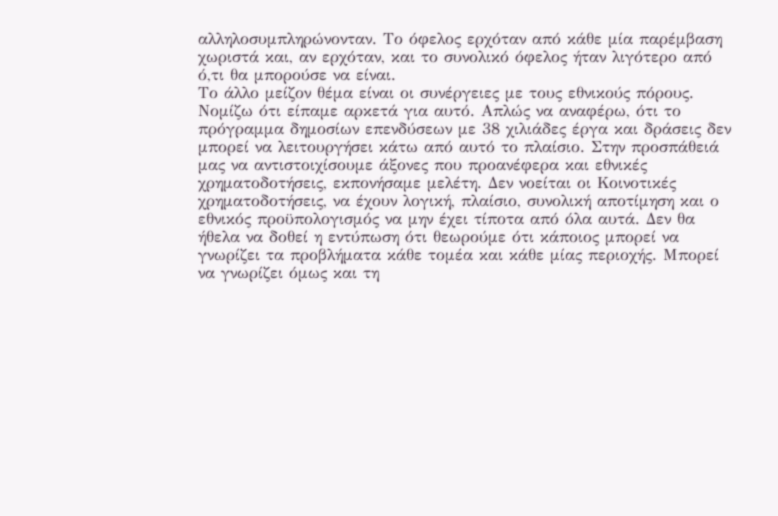αλληλοσυμπληρώνονταν. Το όφελος ερχόταν από κάθε μία παρέμβαση χωριστά και, αν ερχόταν, και το συνολικό όφελος ήταν λιγότερο από ό,τι θα μπορούσε να είναι.
Το άλλο μείζον θέμα είναι οι συνέργειες με τους εθνικούς πόρους. Νομίζω ότι είπαμε αρκετά για αυτό. Απλώς να αναφέρω, ότι το πρόγραμμα δημοσίων επενδύσεων με 38 χιλιάδες έργα και δράσεις δεν μπορεί να λειτουργήσει κάτω από αυτό το πλαίσιο. Στην προσπάθειά μας να αντιστοιχίσουμε άξονες που προανέφερα και εθνικές χρηματοδοτήσεις, εκπονήσαμε μελέτη. Δεν νοείται οι Κοινοτικές χρηματοδοτήσεις, να έχουν λογική, πλαίσιο, συνολική αποτίμηση και ο εθνικός προϋπολογισμός να μην έχει τίποτα από όλα αυτά. Δεν θα ήθελα να δοθεί η εντύπωση ότι θεωρούμε ότι κάποιος μπορεί να γνωρίζει τα προβλήματα κάθε τομέα και κάθε μίας περιοχής. Μπορεί να γνωρίζει όμως και τη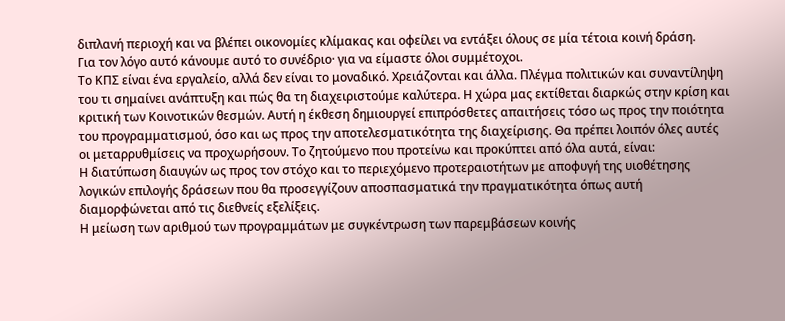διπλανή περιοχή και να βλέπει οικονομίες κλίμακας και οφείλει να εντάξει όλους σε μία τέτοια κοινή δράση.
Για τον λόγο αυτό κάνουμε αυτό το συνέδριο· για να είμαστε όλοι συμμέτοχοι.
Το ΚΠΣ είναι ένα εργαλείο, αλλά δεν είναι το μοναδικό. Χρειάζονται και άλλα. Πλέγμα πολιτικών και συναντίληψη του τι σημαίνει ανάπτυξη και πώς θα τη διαχειριστούμε καλύτερα. Η χώρα μας εκτίθεται διαρκώς στην κρίση και κριτική των Κοινοτικών θεσμών. Αυτή η έκθεση δημιουργεί επιπρόσθετες απαιτήσεις τόσο ως προς την ποιότητα του προγραμματισμού, όσο και ως προς την αποτελεσματικότητα της διαχείρισης. Θα πρέπει λοιπόν όλες αυτές οι μεταρρυθμίσεις να προχωρήσουν. Το ζητούμενο που προτείνω και προκύπτει από όλα αυτά, είναι:
Η διατύπωση διαυγών ως προς τον στόχο και το περιεχόμενο προτεραιοτήτων με αποφυγή της υιοθέτησης λογικών επιλογής δράσεων που θα προσεγγίζουν αποσπασματικά την πραγματικότητα όπως αυτή διαμορφώνεται από τις διεθνείς εξελίξεις.
Η μείωση των αριθμού των προγραμμάτων με συγκέντρωση των παρεμβάσεων κοινής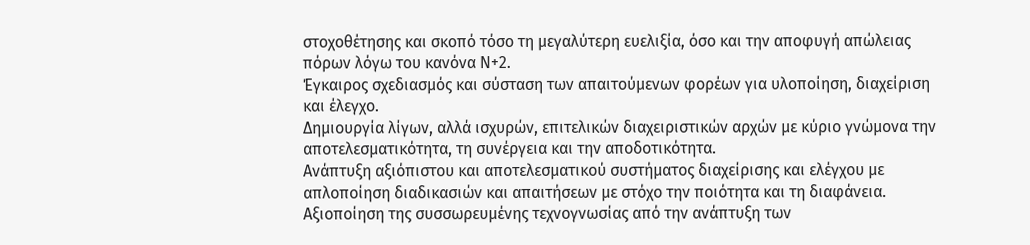στοχοθέτησης και σκοπό τόσο τη μεγαλύτερη ευελιξία, όσο και την αποφυγή απώλειας πόρων λόγω του κανόνα Ν+2.
Έγκαιρος σχεδιασμός και σύσταση των απαιτούμενων φορέων για υλοποίηση, διαχείριση και έλεγχο.
Δημιουργία λίγων, αλλά ισχυρών, επιτελικών διαχειριστικών αρχών με κύριο γνώμονα την αποτελεσματικότητα, τη συνέργεια και την αποδοτικότητα.
Ανάπτυξη αξιόπιστου και αποτελεσματικού συστήματος διαχείρισης και ελέγχου με απλοποίηση διαδικασιών και απαιτήσεων με στόχο την ποιότητα και τη διαφάνεια.
Αξιοποίηση της συσσωρευμένης τεχνογνωσίας από την ανάπτυξη των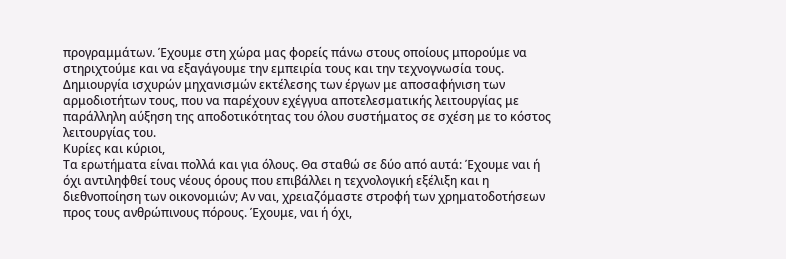προγραμμάτων. Έχουμε στη χώρα μας φορείς πάνω στους οποίους μπορούμε να στηριχτούμε και να εξαγάγουμε την εμπειρία τους και την τεχνογνωσία τους.
Δημιουργία ισχυρών μηχανισμών εκτέλεσης των έργων με αποσαφήνιση των αρμοδιοτήτων τους, που να παρέχουν εχέγγυα αποτελεσματικής λειτουργίας με παράλληλη αύξηση της αποδοτικότητας του όλου συστήματος σε σχέση με το κόστος λειτουργίας του.
Κυρίες και κύριοι,
Τα ερωτήματα είναι πολλά και για όλους. Θα σταθώ σε δύο από αυτά: Έχουμε ναι ή όχι αντιληφθεί τους νέους όρους που επιβάλλει η τεχνολογική εξέλιξη και η διεθνοποίηση των οικονομιών; Αν ναι, χρειαζόμαστε στροφή των χρηματοδοτήσεων προς τους ανθρώπινους πόρους. Έχουμε, ναι ή όχι,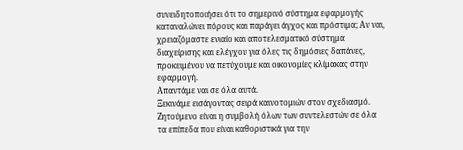συνειδητοποιήσει ότι το σημερινό σύστημα εφαρμογής καταναλώνει πόρους και παράγει άγχος και πρόστιμα; Αν ναι, χρειαζόμαστε ενιαίο και αποτελεσματικό σύστημα διαχείρισης και ελέγχου για όλες τις δημόσιες δαπάνες, προκειμένου να πετύχουμε και οικονομίες κλίμακας στην εφαρμογή.
Απαντάμε ναι σε όλα αυτά.
Ξεκινάμε εισάγοντας σειρά καινοτομιών στον σχεδιασμό. Ζητούμενο είναι η συμβολή όλων των συντελεστών σε όλα τα επίπεδα που είναι καθοριστικά για την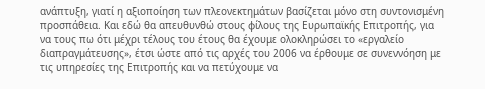ανάπτυξη, γιατί η αξιοποίηση των πλεονεκτημάτων βασίζεται μόνο στη συντονισμένη προσπάθεια. Και εδώ θα απευθυνθώ στους φίλους της Ευρωπαϊκής Επιτροπής, για να τους πω ότι μέχρι τέλους του έτους θα έχουμε ολοκληρώσει το «εργαλείο διαπραγμάτευσης», έτσι ώστε από τις αρχές του 2006 να έρθουμε σε συνεννόηση με τις υπηρεσίες της Επιτροπής και να πετύχουμε να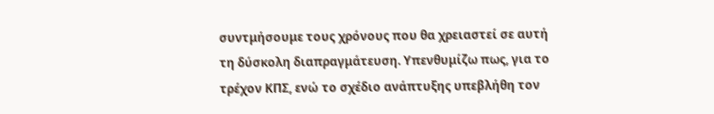συντμήσουμε τους χρόνους που θα χρειαστεί σε αυτή τη δύσκολη διαπραγμάτευση. Υπενθυμίζω πως, για το τρέχον ΚΠΣ, ενώ το σχέδιο ανάπτυξης υπεβλήθη τον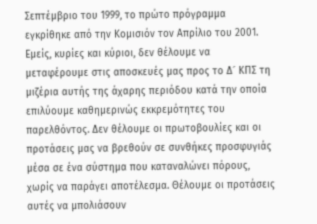Σεπτέμβριο του 1999, το πρώτο πρόγραμμα εγκρίθηκε από την Κομισιόν τον Απρίλιο του 2001.
Εμείς, κυρίες και κύριοι, δεν θέλουμε να μεταφέρουμε στις αποσκευές μας προς το Δ´ ΚΠΣ τη μιζέρια αυτής της άχαρης περιόδου κατά την οποία επιλύουμε καθημερινώς εκκρεμότητες του παρελθόντος. Δεν θέλουμε οι πρωτοβουλίες και οι προτάσεις μας να βρεθούν σε συνθήκες προσφυγιάς μέσα σε ένα σύστημα που καταναλώνει πόρους, χωρίς να παράγει αποτέλεσμα. Θέλουμε οι προτάσεις αυτές να μπολιάσουν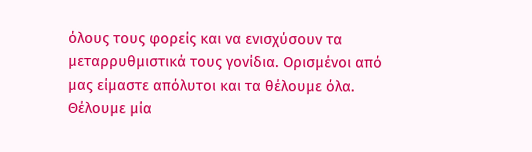όλους τους φορείς και να ενισχύσουν τα μεταρρυθμιστικά τους γονίδια. Ορισμένοι από μας είμαστε απόλυτοι και τα θέλουμε όλα. Θέλουμε μία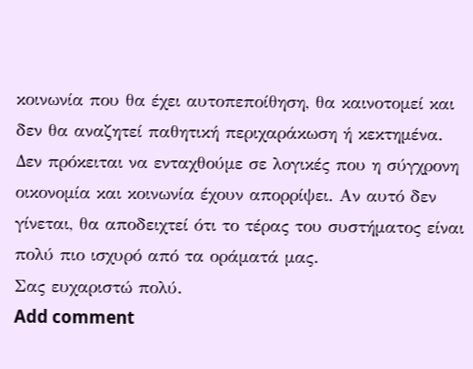κοινωνία που θα έχει αυτοπεποίθηση, θα καινοτομεί και δεν θα αναζητεί παθητική περιχαράκωση ή κεκτημένα. Δεν πρόκειται να ενταχθούμε σε λογικές που η σύγχρονη οικονομία και κοινωνία έχουν απορρίψει. Αν αυτό δεν γίνεται, θα αποδειχτεί ότι το τέρας του συστήματος είναι πολύ πιο ισχυρό από τα οράματά μας.
Σας ευχαριστώ πολύ.
Add comment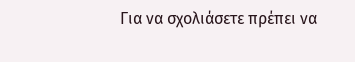Για να σχολιάσετε πρέπει να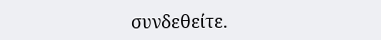συνδεθείτε.